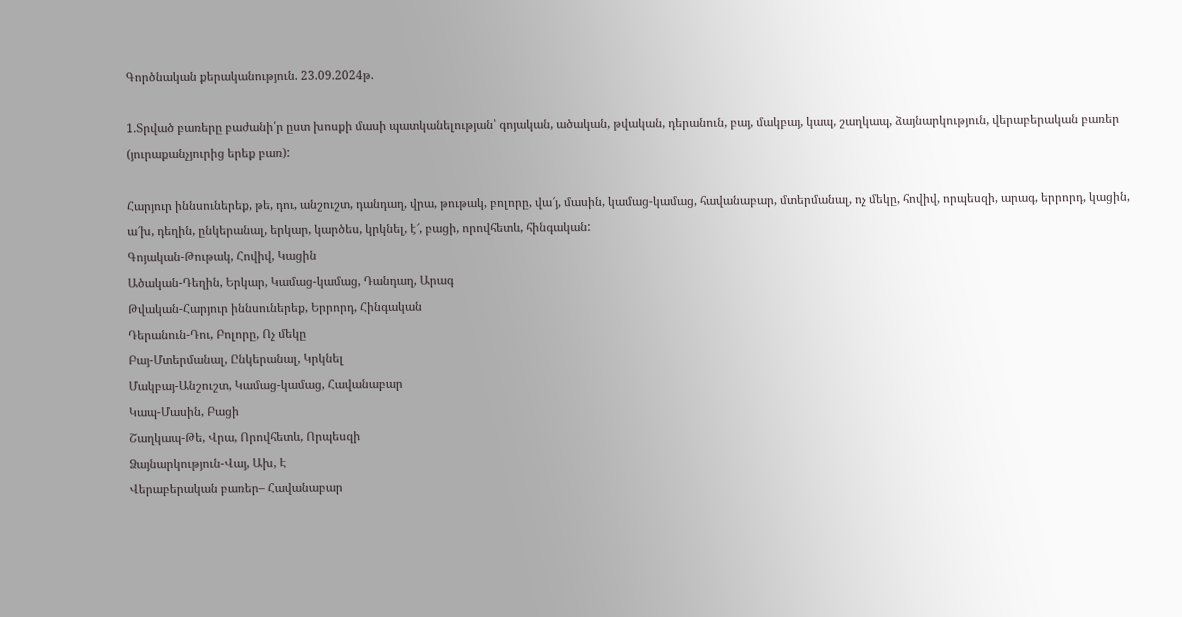Գործնական քերականություն. 23.09.2024թ.

1.Տրված բառերը բաժանի՛ր ըստ խոսքի մասի պատկանելության՝ գոյական, ածական, թվական, դերանուն, բայ, մակբայ, կապ, շաղկապ, ձայնարկություն, վերաբերական բառեր (յուրաքանչյուրից երեք բառ):

Հարյուր իննսուներեք, թե, դու, անշուշտ, դանդաղ, վրա, թութակ, բոլորը, վա՜յ, մասին, կամաց-կամաց, հավանաբար, մտերմանալ, ոչ մեկը, հովիվ, որպեսզի, արագ, երրորդ, կացին, ա՜խ, դեղին, ընկերանալ, երկար, կարծես, կրկնել, է՜, բացի, որովհետև, հինգական:
Գոյական-Թութակ, Հովիվ, Կացին
Ածական-Դեղին, Երկար, Կամաց-կամաց, Դանդաղ, Արագ
Թվական-Հարյուր իննսուներեք, Երրորդ, Հինգական
Դերանուն-Դու, Բոլորը, Ոչ մեկը
Բայ-Մտերմանալ, Ընկերանալ, Կրկնել
Մակբայ-Անշուշտ, Կամաց-կամաց, Հավանաբար
Կապ-Մասին, Բացի
Շաղկապ-Թե, Վրա, Որովհետև, Որպեսզի
Ձայնարկություն-Վայ, Ախ, Է
Վերաբերական բառեր– Հավանաբար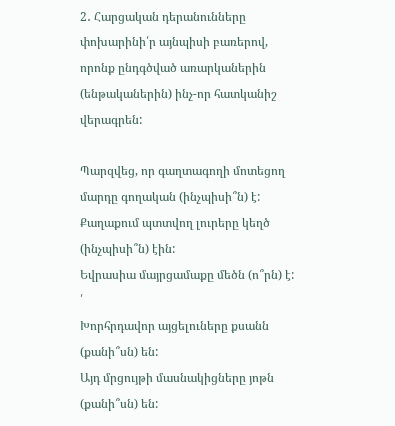2․ Հարցական դերանունները փոխարինի՛ր այնպիսի բառերով, որոնք ընդգծված առարկաներին (ենթականերին) ինչ-որ հատկանիշ վերագրեն:

Պարզվեց, որ գաղտագողի մոտեցող մարդը գողական (ինչպիսի՞ն) է:
Քաղաքում պտտվող լուրերը կեղծ (ինչպիսի՞ն) էին:
Եվրասիա մայրցամաքը մեծն (ո՞րն) է:       ՛
Խորհրդավոր այցելուները քսանն (քանի՞սն) են:
Այդ մրցույթի մասնակիցները յոթն (քանի՞սն) են: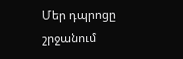Մեր դպրոցը շրջանում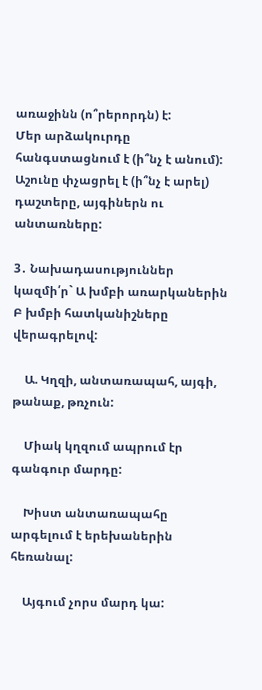առաջինն (ո՞րերորդն) է:
Մեր արձակուրդը հանգստացնում է (ի՞նչ է անում):
Աշունը փչացրել է (ի՞նչ է արել) դաշտերը, այգիներն ու անտառները:

3․ Նախադասություններ կազմի՛ր` Ա խմբի առարկաներին Բ խմբի հատկանիշները վերագրելով:

    Ա. Կղզի, անտառապահ, այգի, թանաք, թռչուն:

    Միակ կղզում ապրում էր գանգուր մարդը:

    Խիստ անտառապահը արգելում է երեխաներին հեռանալ:

    Այգում չորս մարդ կա: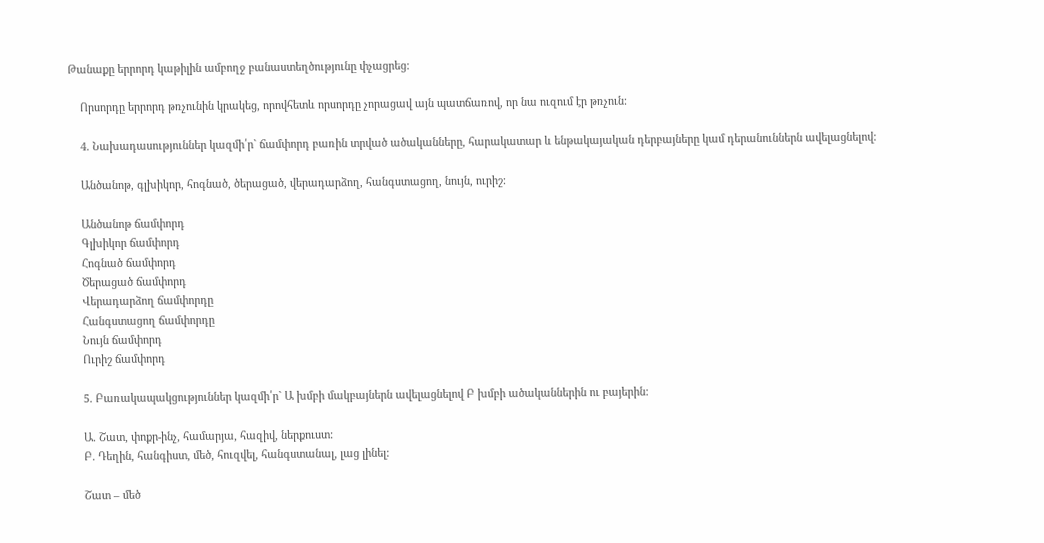Թանաքը երրորդ կաթիլին ամբողջ բանաստեղծությունը փչացրեց:

    Որսորդը երրորդ թռչունին կրակեց, որովհետև որսորդը չորացավ այն պատճառով, որ նա ուզում էր թռչուն:

    4. Նախադասություններ կազմի՛ր` ճամփորդ բառին տրված ածականները, հարակատար և ենթակայական դերբայները կամ դերանուններն ավելացնելով:

    Անծանոթ, գլխիկոր, հոգնած, ծերացած, վերադարձող, հանգստացող, նույն, ուրիշ:

    Անծանոթ ճամփորդ
    Գլխիկոր ճամփորդ
    Հոգնած ճամփորդ
    Ծերացած ճամփորդ
    Վերադարձող ճամփորդը
    Հանգստացող ճամփորդը
    Նույն ճամփորդ
    Ուրիշ ճամփորդ

    5. Բառակապակցություններ կազմի՛ր` Ա խմբի մակբայներն ավելացնելով Բ խմբի ածականներին ու բայերին:

    Ա. Շատ, փոքր-ինչ, համարյա, հազիվ, ներքուստ:
    Բ. Դեղին, հանգիստ, մեծ, հուզվել, հանգստանալ, լաց լինել:

    Շատ – մեծ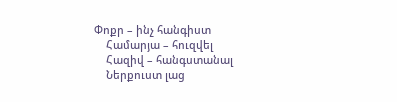Փոքր – ինչ հանգիստ
    Համարյա – հուզվել
    Հազիվ – հանգստանալ
    Ներքուստ լաց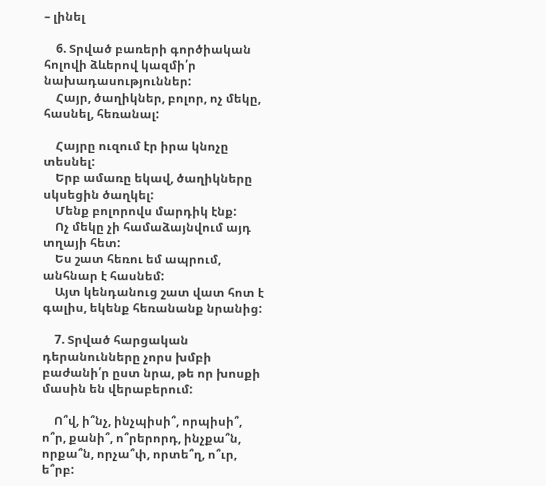– լինել

    6. Տրված բառերի գործիական հոլովի ձևերով կազմի՛ր նախադասություններ:
    Հայր, ծաղիկներ, բոլոր, ոչ մեկը, հասնել, հեռանալ:

    Հայրը ուզում էր իրա կնոչը տեսնել:
    Երբ ամառը եկավ, ծաղիկները սկսեցին ծաղկել:
    Մենք բոլորովս մարդիկ էնք:
    Ոչ մեկը չի համաձայնվում այդ տղայի հետ:
    Ես շատ հեռու եմ ապրում, անհնար է հասնեմ:
    Այտ կենդանուց շատ վատ հոտ է գալիս, եկենք հեռանանք նրանից:

    7. Տրված հարցական դերանունները չորս խմբի բաժանի՛ր ըստ նրա, թե որ խոսքի մասին են վերաբերում:

    Ո՞վ, ի՞նչ, ինչպիսի՞, որպիսի՞, ո՞ր, քանի՞, ո՞րերորդ, ինչքա՞ն, որքա՞ն, որչա՞փ, որտե՞ղ, ո՞ւր, ե՞րբ: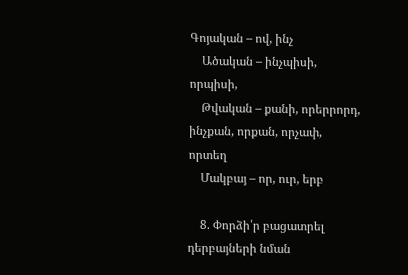Գոյական – ով, ինչ
    Ածական – ինչպիսի, որպիսի,
    Թվական – քանի, որերրորդ, ինչքան, որքան, որչափ, որտեղ
    Մակբայ – որ, ուր, երբ

    8. Փորձի՛ր բացատրել դերբայների նման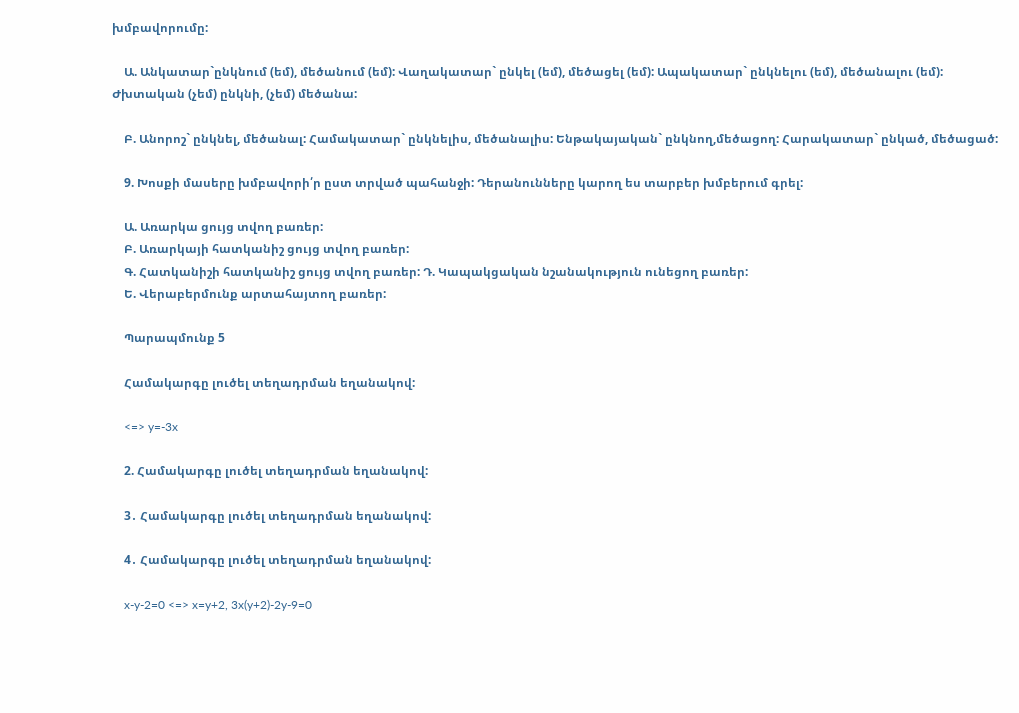խմբավորումը:

    Ա. Անկատար`ընկնում (եմ), մեծանում (եմ): Վաղակատար` ընկել (եմ), մեծացել (եմ): Ապակատար` ընկնելու (եմ), մեծանալու (եմ): Ժխտական (չեմ) ընկնի, (չեմ) մեծանա:

    Բ. Անորոշ` ընկնել, մեծանալ: Համակատար` ընկնելիս, մեծանալիս: Ենթակայական` ընկնող,մեծացող: Հարակատար` ընկած, մեծացած:

    9. Խոսքի մասերը խմբավորի՛ր ըստ տրված պահանջի: Դերանունները կարող ես տարբեր խմբերում գրել:

    Ա. Առարկա ցույց տվող բառեր:
    Բ. Առարկայի հատկանիշ ցույց տվող բառեր:
    Գ. Հատկանիշի հատկանիշ ցույց տվող բառեր: Դ. Կապակցական նշանակություն ունեցող բառեր:
    Ե. Վերաբերմունք արտահայտող բառեր:

    Պարապմունք 5

    Համակարգը լուծել տեղադրման եղանակով:

    <=> y=-3x

    2. Համակարգը լուծել տեղադրման եղանակով:

    3․ Համակարգը լուծել տեղադրման եղանակով:

    4․ Համակարգը լուծել տեղադրման եղանակով:

    x-y-2=0 <=> x=y+2, 3x(y+2)-2y-9=0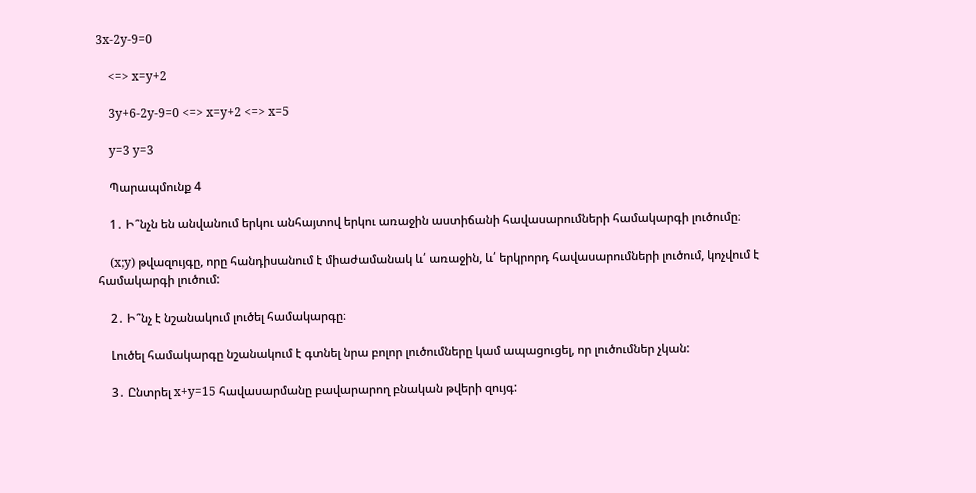3x-2y-9=0

    <=> x=y+2

    3y+6-2y-9=0 <=> x=y+2 <=> x=5

    y=3 y=3

    Պարապմունք 4

    1․ Ի՞նչն են անվանում երկու անհայտով երկու առաջին աստիճանի հավասարումների համակարգի լուծումը։

    (x;y) թվազույգը, որը հանդիսանում է միաժամանակ և՛ առաջին, և՛ երկրորդ հավասարումների լուծում, կոչվում է համակարգի լուծում:

    2․ Ի՞նչ է նշանակում լուծել համակարգը։

    Լուծել համակարգը նշանակում է գտնել նրա բոլոր լուծումները կամ ապացուցել, որ լուծումներ չկան:

    3․ Ընտրել x+y=15 հավասարմանը բավարարող բնական թվերի զույգ: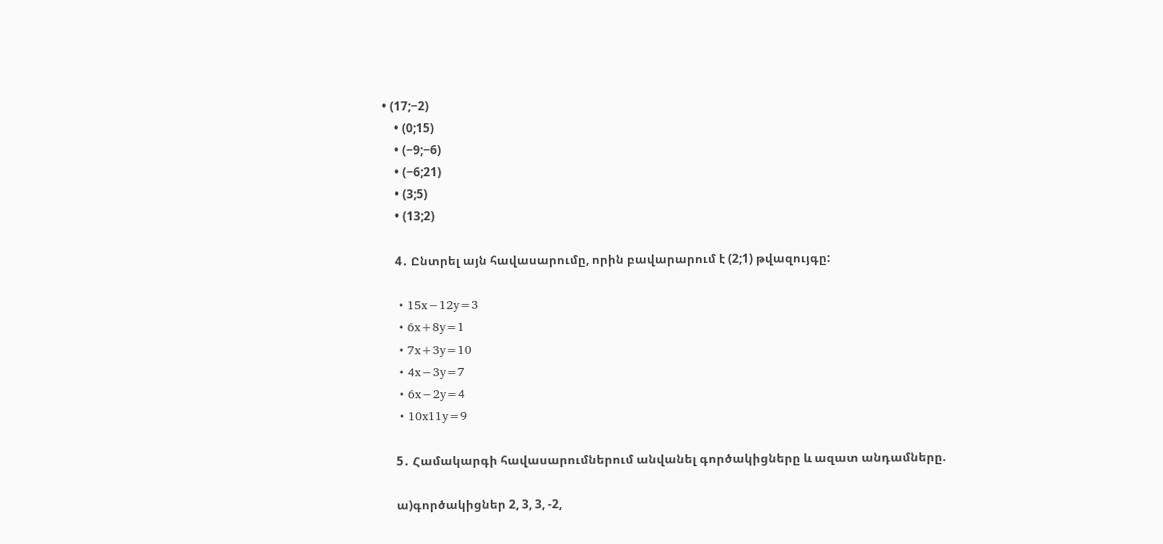• (17;−2)
    • (0;15)
    • (−9;−6)
    • (−6;21)
    • (3;5)
    • (13;2)

    4․ Ընտրել այն հավասարումը, որին բավարարում է (2;1) թվազույգը:

    • 15x−12y=3
    • 6x+8y=1
    • 7x+3y=10
    • 4x−3y=7
    • 6x−2y=4
    • 10x11y=9

    5․ Համակարգի հավասարումներում անվանել գործակիցները և ազատ անդամները.

    ա)գործակիցներ 2, 3, 3, -2,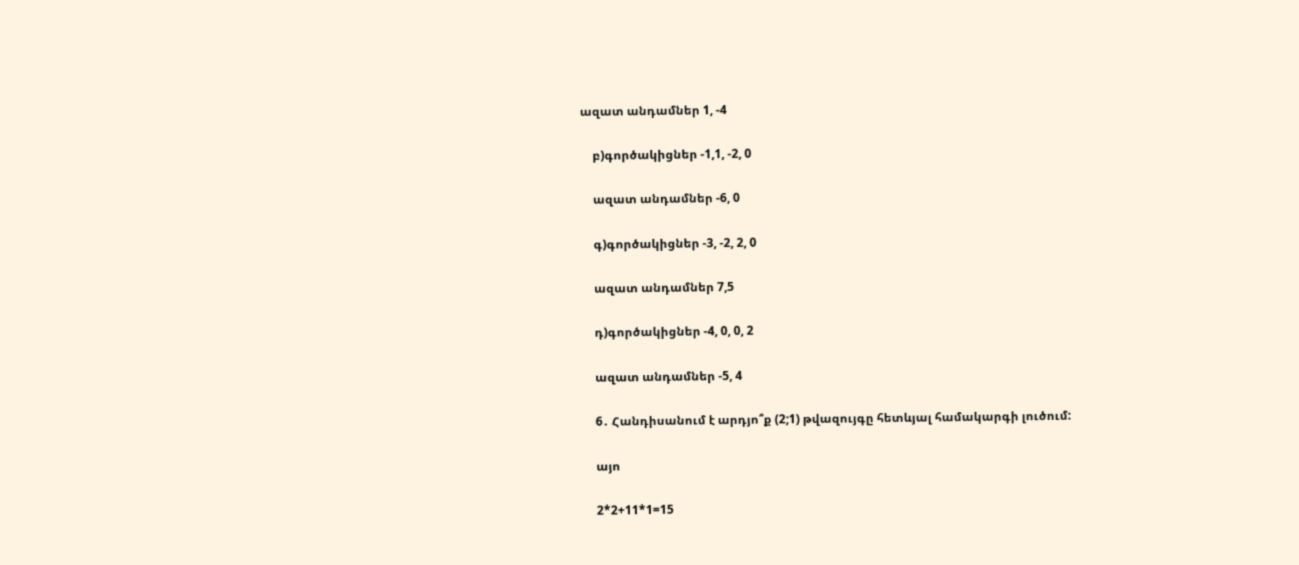ազատ անդամներ 1, -4

    բ)գործակիցներ -1,1, -2, 0

    ազատ անդամներ -6, 0

    գ)գործակիցներ -3, -2, 2, 0

    ազատ անդամներ 7,5

    դ)գործակիցներ -4, 0, 0, 2

    ազատ անդամներ -5, 4

    6․ Հանդիսանում է արդյո՞ք (2;1) թվազույգը հետևյալ համակարգի լուծում:

    այո

    2*2+11*1=15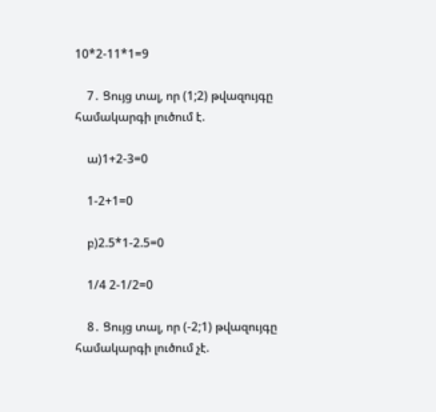10*2-11*1=9

    7․ Ցույց տալ, որ (1;2) թվազույգը համակարգի լուծում է.

    ա)1+2-3=0

    1-2+1=0

    բ)2.5*1-2.5=0

    1/4 2-1/2=0

    8․ Ցույց տալ, որ (-2;1) թվազույգը համակարգի լուծում չէ.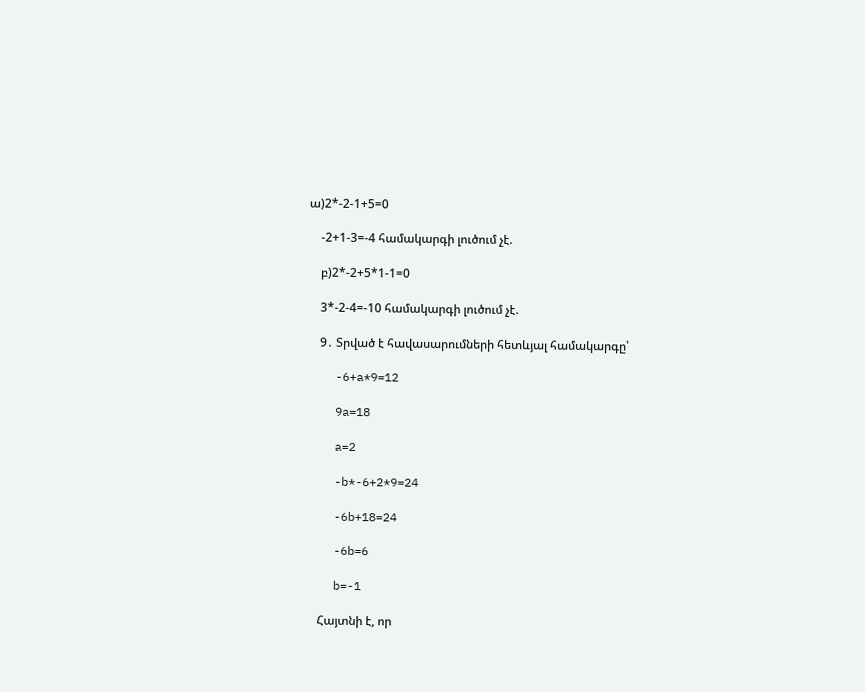ա)2*-2-1+5=0

    -2+1-3=-4 համակարգի լուծում չէ.

    բ)2*-2+5*1-1=0

    3*-2-4=-10 համակարգի լուծում չէ.

    9․ Տրված է հավասարումների հետևյալ համակարգը՝

    -6+a*9=12

    9a=18

    a=2

    -b*-6+2*9=24

    -6b+18=24

    -6b=6

    b=-1

    Հայտնի է, որ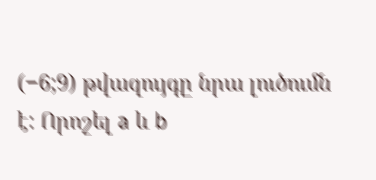(−6;9) թվազույգը նրա լուծումն է: Որոշել a և b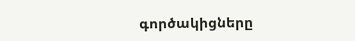գործակիցները